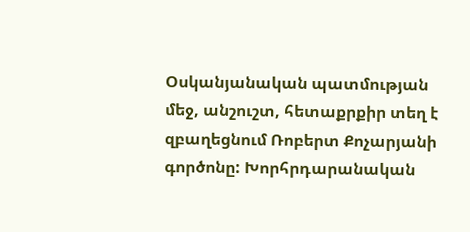Օսկանյանական պատմության մեջ, անշուշտ, հետաքրքիր տեղ է զբաղեցնում Ռոբերտ Քոչարյանի գործոնը: Խորհրդարանական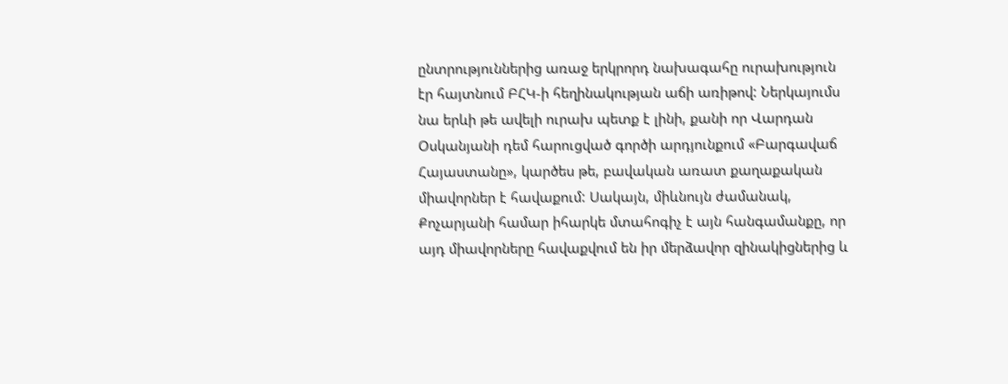ընտրություններից առաջ երկրորդ նախագահը ուրախություն էր հայտնում ԲՀԿ-ի հեղինակության աճի առիթով: Ներկայումս նա երևի թե ավելի ուրախ պետք է լինի, քանի որ Վարդան Օսկանյանի դեմ հարուցված գործի արդյունքում «Բարգավաճ Հայաստանը», կարծես թե, բավական առատ քաղաքական միավորներ է հավաքում: Սակայն, միևնույն ժամանակ, Քոչարյանի համար իհարկե մտահոգիչ է այն հանգամանքը, որ այդ միավորները հավաքվում են իր մերձավոր զինակիցներից և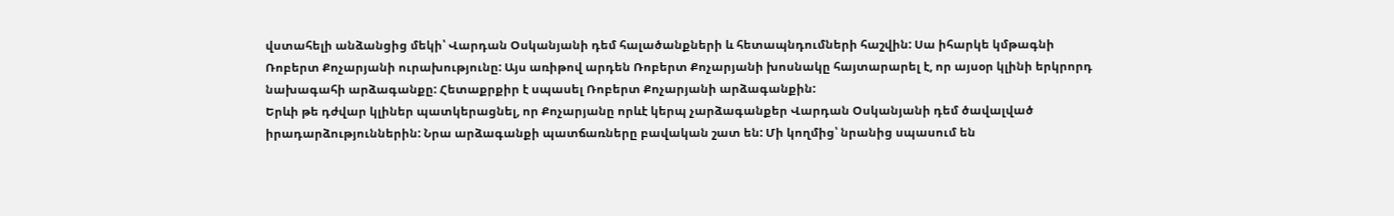վստահելի անձանցից մեկի՝ Վարդան Օսկանյանի դեմ հալածանքների և հետապնդումների հաշվին: Սա իհարկե կմթագնի Ռոբերտ Քոչարյանի ուրախությունը: Այս առիթով արդեն Ռոբերտ Քոչարյանի խոսնակը հայտարարել է, որ այսօր կլինի երկրորդ նախագահի արձագանքը: Հետաքրքիր է սպասել Ռոբերտ Քոչարյանի արձագանքին:
Երևի թե դժվար կլիներ պատկերացնել, որ Քոչարյանը որևէ կերպ չարձագանքեր Վարդան Օսկանյանի դեմ ծավալված իրադարձություններին: Նրա արձագանքի պատճառները բավական շատ են: Մի կողմից՝ նրանից սպասում են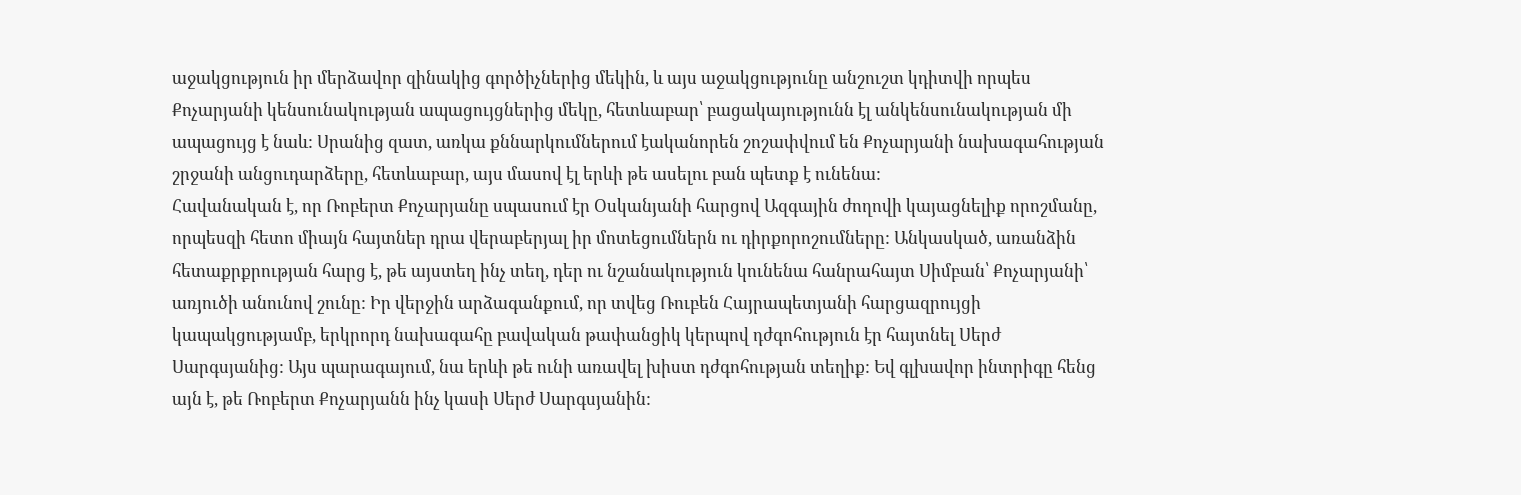աջակցություն իր մերձավոր զինակից գործիչներից մեկին, և այս աջակցությունը անշուշտ կդիտվի որպես Քոչարյանի կենսունակության ապացույցներից մեկը, հետևաբար՝ բացակայությունն էլ անկենսունակության մի ապացույց է նաև: Սրանից զատ, առկա քննարկումներում էականորեն շոշափվում են Քոչարյանի նախագահության շրջանի անցուդարձերը, հետևաբար, այս մասով էլ երևի թե ասելու բան պետք է ունենա:
Հավանական է, որ Ռոբերտ Քոչարյանը սպասում էր Օսկանյանի հարցով Ազգային ժողովի կայացնելիք որոշմանը, որպեսզի հետո միայն հայտներ դրա վերաբերյալ իր մոտեցումներն ու դիրքորոշումները: Անկասկած, առանձին հետաքրքրության հարց է, թե այստեղ ինչ տեղ, դեր ու նշանակություն կունենա հանրահայտ Սիմբան՝ Քոչարյանի՝ առյուծի անունով շունը: Իր վերջին արձագանքում, որ տվեց Ռուբեն Հայրապետյանի հարցազրույցի կապակցությամբ, երկրորդ նախագահը բավական թափանցիկ կերպով դժգոհություն էր հայտնել Սերժ Սարգսյանից: Այս պարագայում, նա երևի թե ունի առավել խիստ դժգոհության տեղիք: Եվ գլխավոր ինտրիգը հենց այն է, թե Ռոբերտ Քոչարյանն ինչ կասի Սերժ Սարգսյանին: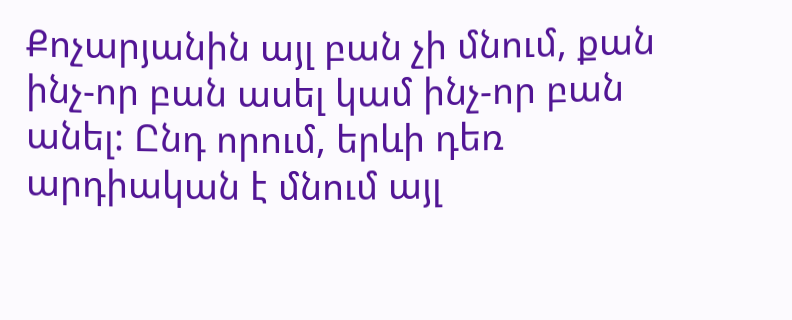Քոչարյանին այլ բան չի մնում, քան ինչ-որ բան ասել կամ ինչ-որ բան անել: Ընդ որում, երևի դեռ արդիական է մնում այլ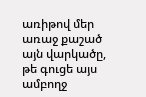առիթով մեր առաջ քաշած այն վարկածը, թե գուցե այս ամբողջ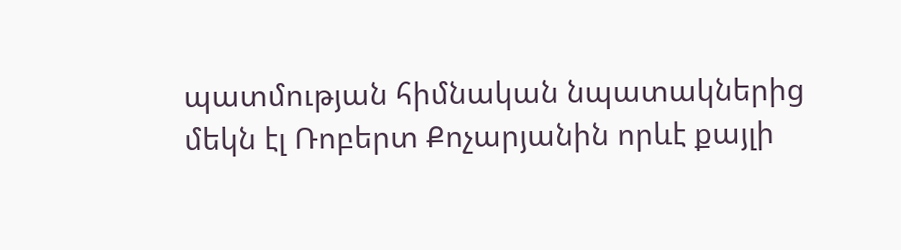պատմության հիմնական նպատակներից մեկն էլ Ռոբերտ Քոչարյանին որևէ քայլի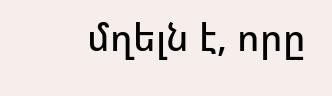մղելն է, որը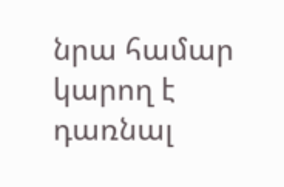նրա համար կարող է դառնալ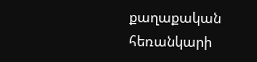քաղաքական հեռանկարի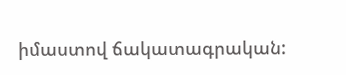իմաստով ճակատագրական: